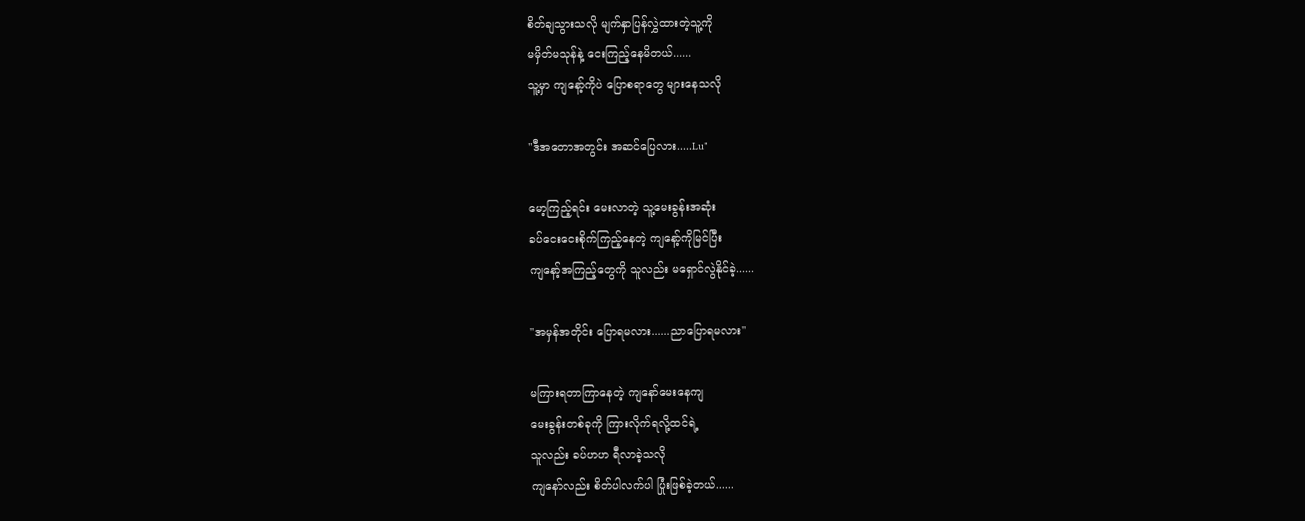စိတ်ချသွားသလို မျက်နှာပြန်လွှဲထားတဲ့သူ့ကို
မမှိတ်မသုန်နဲ့ ငေးကြည့်နေမိတယ်......
သူ့မှာ ကျနော့်ကိုပဲ ပြောစရာတွေ များနေသလို

"ဒီအတောအတွင်း အဆင်ပြေလား.....Lu"

မော့ကြည့်ရင်း မေးလာတဲ့ သူ့မေးခွန်းအဆုံး
ခပ်ငေးငေးစိုက်ကြည့်နေတဲ့ ကျနော့်ကိုမြင်ပြီး
ကျနော့်အကြည့်တွေကို သူလည်း မရှောင်လွဲနိုင်ခဲ့......

"အမှန်အတိုင်း ပြောရမလား......ညာပြောရမလား"

မကြားရတာကြာနေတဲ့ ကျနော်မေးနေကျ
မေးခွန်းတစ်ခုကို ကြားလိုက်ရလို့ထင်ရဲ့
သူလည်း ခပ်ဟဟ ရီလာခဲ့သလို
ကျနော်လည်း စိတ်ပါလက်ပါ ပြုံးဖြစ်ခဲ့တယ်......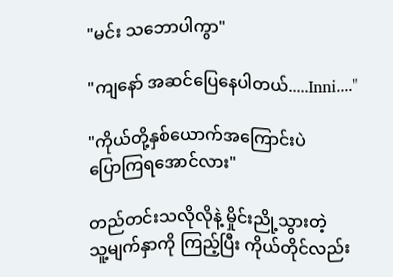"မင်း သဘောပါကွာ"

"ကျနော် အဆင်ပြေနေပါတယ်.....Inni...."

"ကိုယ်တို့နှစ်ယောက်အကြောင်းပဲ
ပြောကြရအောင်လား"

တည်တင်းသလိုလိုနဲ့ မှိုင်းညို့သွားတဲ့
သူ့မျက်နှာကို ကြည့်ပြီး ကိုယ်တိုင်လည်း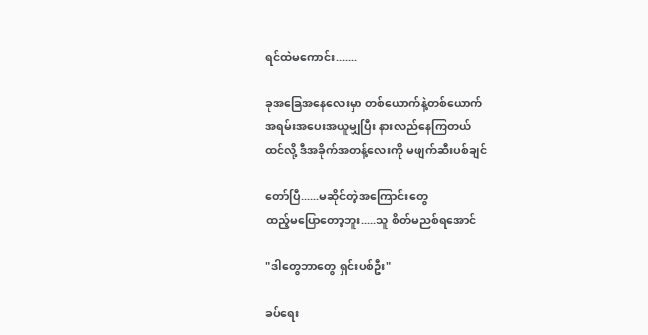ရင်ထဲမကောင်း.......

ခုအခြေအနေလေးမှာ တစ်ယောက်နဲ့တစ်ယောက်
အရမ်းအပေးအယူမျှပြီး နားလည်နေကြတယ်
ထင်လို့ ဒီအခိုက်အတန့်လေးကို မဖျက်ဆီးပစ်ချင်

တော်ပြီ......မဆိုင်တဲ့အကြောင်းတွေ
ထည့်မပြောတော့ဘူး.....သူ စိတ်မညစ်ရအောင်

"ဒါတွေဘာတွေ ရှင်းပစ်ဦး"

ခပ်ရေး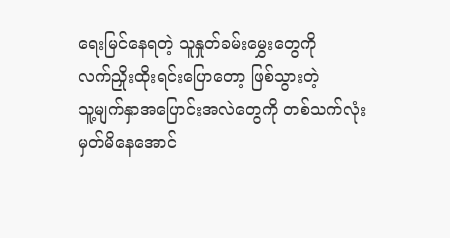ရေးမြင်နေရတဲ့ သူနှုတ်ခမ်းမွှေးတွေကို
လက်ညှိုးထိုးရင်းပြောတော့ ဖြစ်သွားတဲ့
သူ့မျက်နှာအပြောင်းအလဲတွေကို တစ်သက်လုံး
မှတ်မိနေအောင်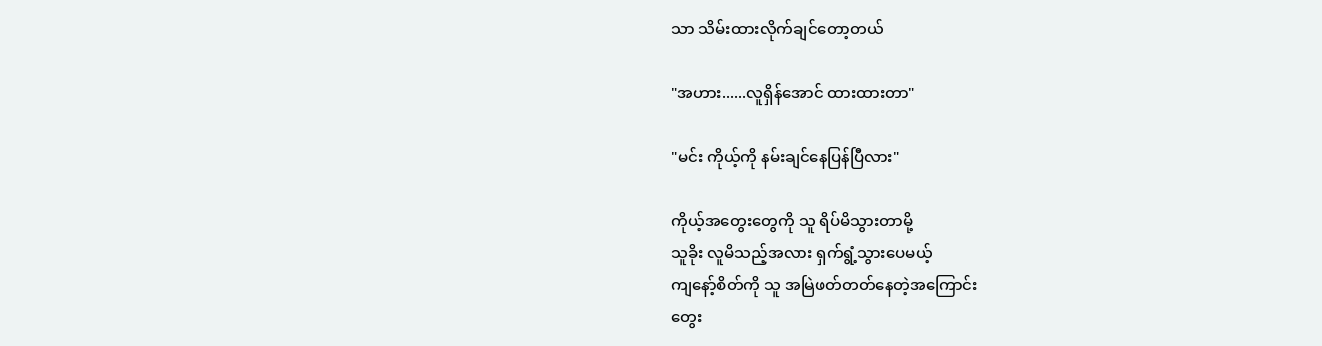သာ သိမ်းထားလိုက်ချင်တော့တယ်

"အဟား......လူရှိန်အောင် ထားထားတာ"

"မင်း ကိုယ့်ကို နမ်းချင်နေပြန်ပြီလား"

ကိုယ့်အတွေးတွေကို သူ ရိပ်မိသွားတာမို့
သူခိုး လူမိသည့်အလား ရှက်ရွံ့သွားပေမယ့်
ကျနော့်စိတ်ကို သူ အမြဲဖတ်တတ်နေတဲ့အကြောင်း
တွေး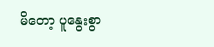မိတော့ ပူနွေးစွာ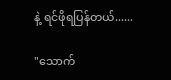နဲ့ ရင်ဖိုရပြန်တယ်......

"သောက်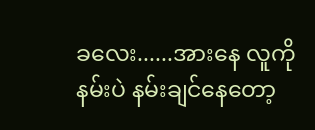ခလေး......အားနေ လူကို
နမ်းပဲ နမ်းချင်နေတော့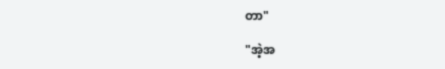တာ"

"အဲ့အ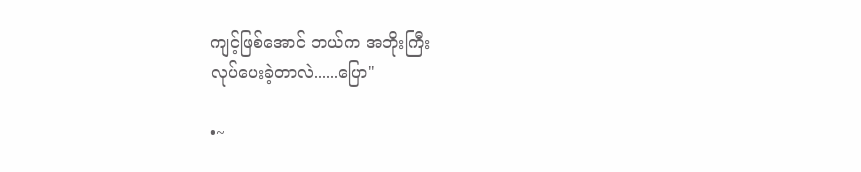ကျင့်ဖြစ်အောင် ဘယ်က အဘိုးကြီး
လုပ်ပေးခဲ့တာလဲ......ပြော"

•~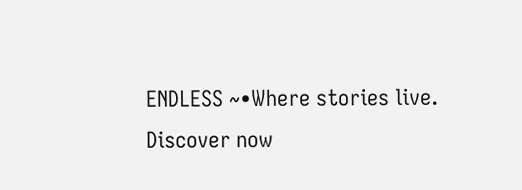ENDLESS ~•Where stories live. Discover now